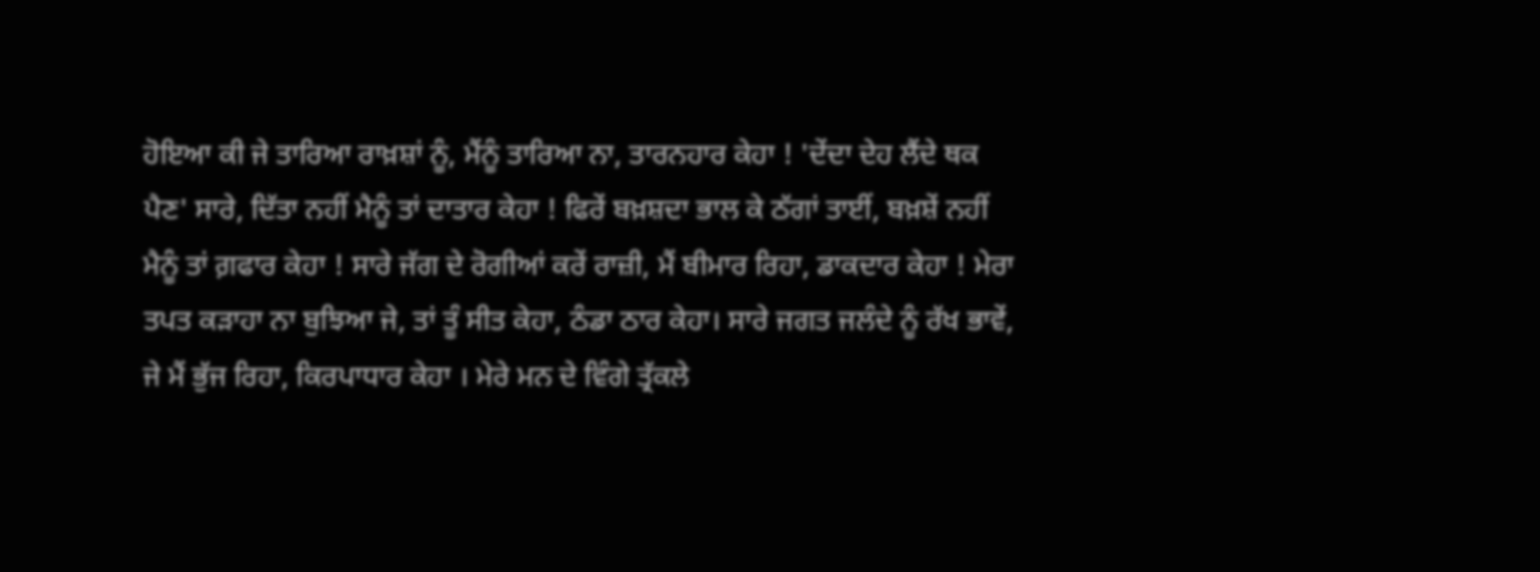ਹੋਇਆ ਕੀ ਜੇ ਤਾਰਿਆ ਰਾਖ਼ਸ਼ਾਂ ਨੂੰ, ਮੈਂਨੂੰ ਤਾਰਿਆ ਨਾ, ਤਾਰਨਹਾਰ ਕੇਹਾ ! 'ਦੇਂਦਾ ਦੇਹ ਲੈਂਦੇ ਥਕ ਪੈਣ' ਸਾਰੇ, ਦਿੱਤਾ ਨਹੀਂ ਮੈਨੂੰ ਤਾਂ ਦਾਤਾਰ ਕੇਹਾ ! ਫਿਰੇਂ ਬਖ਼ਸ਼ਦਾ ਭਾਲ ਕੇ ਠੱਗਾਂ ਤਾਈਂ, ਬਖ਼ਸ਼ੇਂ ਨਹੀਂ ਮੈਨੂੰ ਤਾਂ ਗ਼ਫਾਰ ਕੇਹਾ ! ਸਾਰੇ ਜੱਗ ਦੇ ਰੋਗੀਆਂ ਕਰੇਂ ਰਾਜ਼ੀ, ਮੈਂ ਬੀਮਾਰ ਰਿਹਾ, ਡਾਕਦਾਰ ਕੇਹਾ ! ਮੇਰਾ ਤਪਤ ਕੜਾਹਾ ਨਾ ਬੁਝਿਆ ਜੇ, ਤਾਂ ਤੂੰ ਸੀਤ ਕੇਹਾ, ਠੰਡਾ ਠਾਰ ਕੇਹਾ। ਸਾਰੇ ਜਗਤ ਜਲੰਦੇ ਨੂੰ ਰੱਖ ਭਾਵੇਂ, ਜੇ ਮੈਂ ਭੁੱਜ ਰਿਹਾ, ਕਿਰਪਾਧਾਰ ਕੇਹਾ । ਮੇਰੇ ਮਨ ਦੇ ਵਿੰਗੇ ਤ੍ਰੱਕਲੇ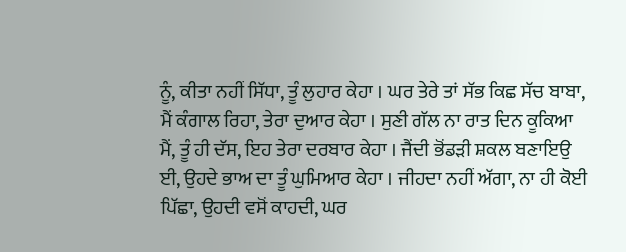ਨੂੰ, ਕੀਤਾ ਨਹੀਂ ਸਿੱਧਾ, ਤੂੰ ਲੁਹਾਰ ਕੇਹਾ । ਘਰ ਤੇਰੇ ਤਾਂ ਸੱਭ ਕਿਛ ਸੱਚ ਬਾਬਾ, ਮੈਂ ਕੰਗਾਲ ਰਿਹਾ, ਤੇਰਾ ਦੁਆਰ ਕੇਹਾ । ਸੁਣੀ ਗੱਲ ਨਾ ਰਾਤ ਦਿਨ ਕੂਕਿਆ ਮੈਂ, ਤੂੰ ਹੀ ਦੱਸ, ਇਹ ਤੇਰਾ ਦਰਬਾਰ ਕੇਹਾ । ਜੈਂਦੀ ਭੋਂਡੜੀ ਸ਼ਕਲ ਬਣਾਇਉ ਈ, ਉਹਦੇ ਭਾਅ ਦਾ ਤੂੰ ਘੁਮਿਆਰ ਕੇਹਾ । ਜੀਹਦਾ ਨਹੀਂ ਅੱਗਾ, ਨਾ ਹੀ ਕੋਈ ਪਿੱਛਾ, ਉਹਦੀ ਵਸੋਂ ਕਾਹਦੀ, ਘਰ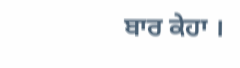ਬਾਰ ਕੇਹਾ ।